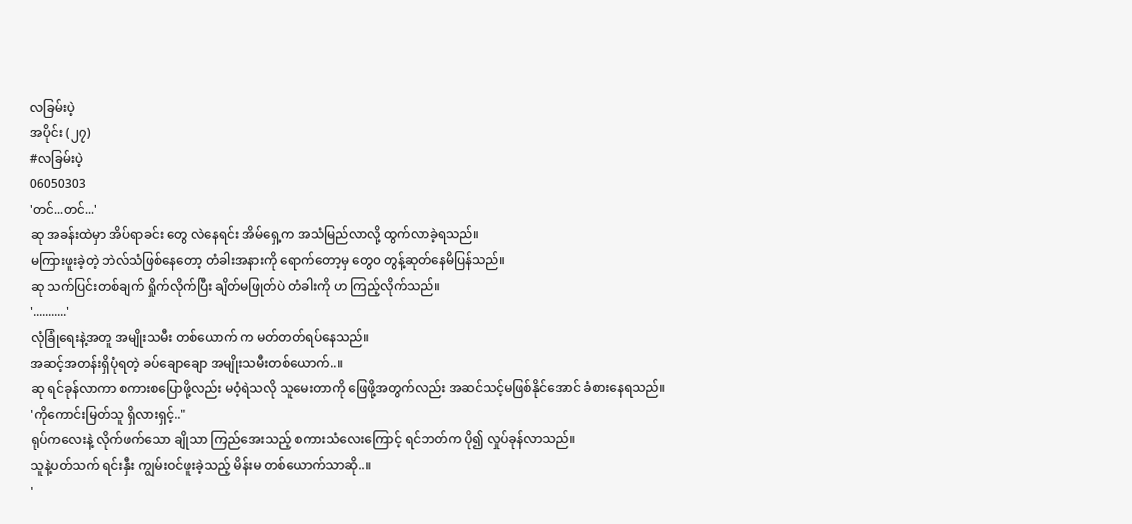လခြမ်းပဲ့
အပိုင်း (၂၇)
#လခြမ်းပဲ့
06050303
'တင်...တင်...'
ဆု အခန်းထဲမှာ အိပ်ရာခင်း တွေ လဲနေရင်း အိမ်ရှေ့က အသံမြည်လာလို့ ထွက်လာခဲ့ရသည်။
မကြားဖူးခဲ့တဲ့ ဘဲလ်သံဖြစ်နေတော့ တံခါးအနားကို ရောက်တော့မှ တွေ၀ တွန့်ဆုတ်နေမိပြန်သည်။
ဆု သက်ပြင်းတစ်ချက် ရှိုက်လိုက်ပြီး ချိတ်မဖြုတ်ပဲ တံခါးကို ဟ ကြည့်လိုက်သည်။
'...........'
လုံခြုံရေးနဲ့အတူ အမျိုးသမီး တစ်ယောက် က မတ်တတ်ရပ်နေသည်။
အဆင့်အတန်းရှိပုံရတဲ့ ခပ်ချောချော အမျိုးသမီးတစ်ယောက်..။
ဆု ရင်ခုန်လာကာ စကားစပြောဖို့လည်း မဝံ့ရဲသလို သူမေးတာကို ဖြေဖို့အတွက်လည်း အဆင်သင့်မဖြစ်နိုင်အောင် ခံစားနေရသည်။
'ကိုကောင်းမြတ်သူ ရှိလားရှင့်.."
ရုပ်ကလေးနဲ့ လိုက်ဖက်သော ချိုသာ ကြည်အေးသည့် စကားသံလေးကြောင့် ရင်ဘတ်က ပို၍ လှုပ်ခုန်လာသည်။
သူနဲ့ပတ်သက် ရင်းနှီး ကျွမ်းဝင်ဖူးခဲ့သည့် မိန်းမ တစ်ယောက်သာဆို..။
'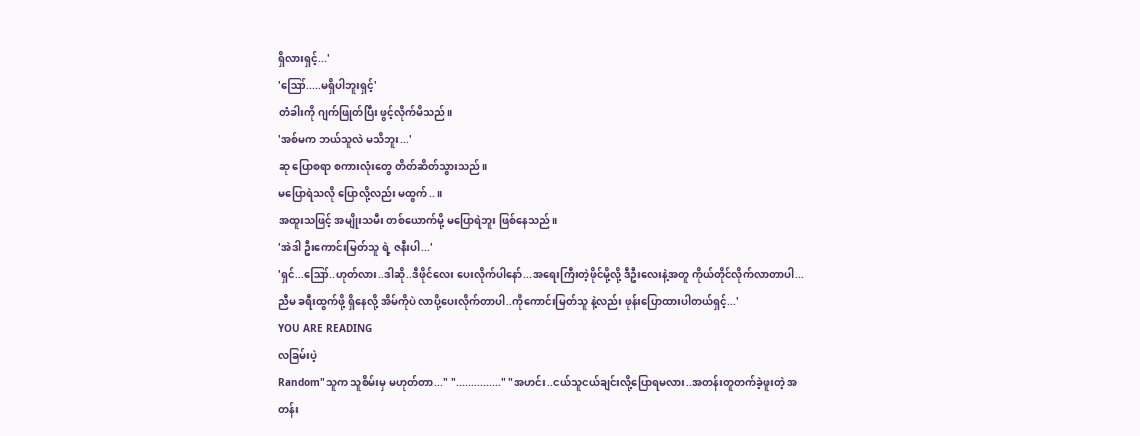ရှိလားရှင့်...'
'ဪ.....မရှိပါဘူးရှင့်'
တံခါးကို ဂျက်ဖြုတ်ပြီး ဖွင့်လိုက်မိသည်။
'အစ်မက ဘယ်သူလဲ မသိဘူး...'
ဆု ပြောစရာ စကားလုံးတွေ တိတ်ဆိတ်သွားသည်။
မပြောရဲသလို ပြောလို့လည်း မထွက်..။
အထူးသဖြင့် အမျိုးသမီး တစ်ယောက်မို့ မပြောရဲဘူး ဖြစ်နေသည်။
'အဲဒါ ဦးကောင်းမြတ်သူ ရဲ့ ဇနီးပါ...'
'ရှင်...ဪ..ဟုတ်လား..ဒါဆို..ဒီဖိုင်လေး ပေးလိုက်ပါနော်...အရေးကြီးတဲ့ဖိုင်မို့လို့ ဒီဦးလေးနဲ့အတူ ကိုယ်တိုင်လိုက်လာတာပါ...ညီမ ခရီးထွက်ဖို့ ရှိနေလို့ အိမ်ကိုပဲ လာပို့ပေးလိုက်တာပါ..ကိုကောင်းမြတ်သူ နဲ့လည်း ဖုန်းပြောထားပါတယ်ရှင့်...'
YOU ARE READING
လခြမ်းပဲ့
Random"သူက သူစိမ်းမှ မဟုတ်တာ..." "..............." "အဟင်း..ငယ်သူငယ်ချင်းလို့ပြောရမလား..အတန်းတူတက်ခဲ့ဖူးတဲ့ အတန်း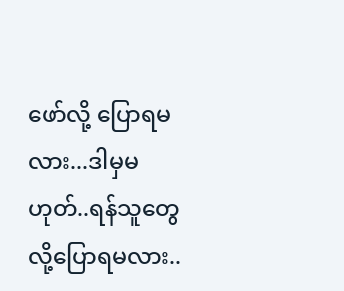ဖော်လို့ ပြောရမလား...ဒါမှမဟုတ်..ရန်သူတွေလို့ပြောရမလား..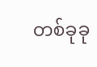တစ်ခုခု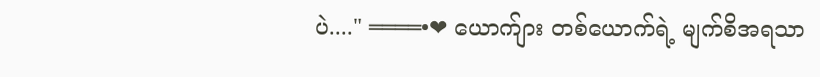ပဲ...." ════•❤ ယောက်ျား တစ်ယောက်ရဲ့ မျက်စိအရသာ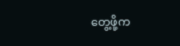တွေ့ဖို့က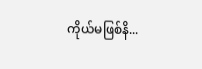ကိုယ်မဖြစ်နိ...